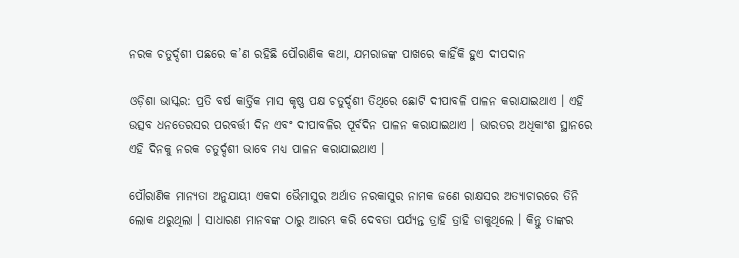ନରକ ଚତୁର୍ଦ୍ଦଶୀ ପଛରେ କ’ଣ ରହିଛି ପୌରାଣିକ କଥା, ଯମରାଜଙ୍କ ପାଖରେ କାହିଁକି ହୁଏ ଦୀପଦାନ

ଓଡ଼ିଶା ଭାସ୍କର: ପ୍ରତି ବର୍ଷ କାର୍ତ୍ତିକ ମାସ କୃଷ୍ଣ ପକ୍ଷ ଚତୁର୍ଦ୍ଦଶୀ ତିଥିରେ ଛୋଟି ଦୀପାବଳି ପାଳନ କରାଯାଇଥାଏ । ଏହି ଉତ୍ସବ ଧନତେରସର ପରବର୍ତ୍ତୀ ଦିନ ଏବଂ ଦୀପାବଳିର ପୂର୍ବଦିନ ପାଳନ କରାଯାଇଥାଏ । ଭାରତର ଅଧିକାଂଶ ସ୍ଥାନରେ ଏହି ଦିନକୁ ନରକ ଚତୁର୍ଦ୍ଦଶୀ ଭାବେ ମଧ୍ୟ ପାଳନ କରାଯାଇଥାଏ ।

ପୌରାଣିକ ମାନ୍ୟତା ଅନୁଯାୟୀ ଏକଦା ଭୈମାସୁର ଅର୍ଥାତ ନରକାସୁର ନାମକ ଜଣେ ରାକ୍ଷସର ଅତ୍ୟାଚାରରେ ତିନି ଲୋକ ଥରୁଥିଲା । ସାଧାରଣ ମାନବଙ୍କ ଠାରୁ ଆରମ୍ଭ କରି ଦେବତା ପର୍ଯ୍ୟନ୍ତ ତ୍ରାହି ତ୍ରାହି ଡାକୁଥିଲେ । କିନ୍ତୁ ତାଙ୍କର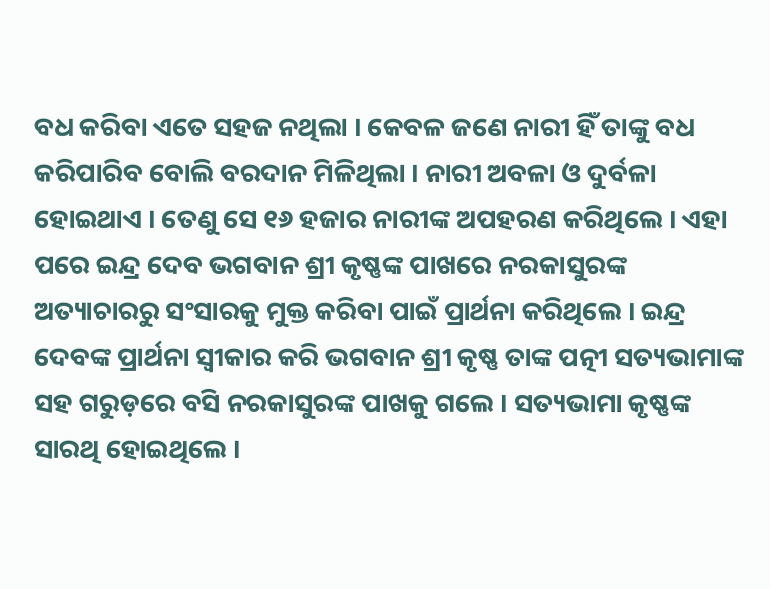ବଧ କରିବା ଏତେ ସହଜ ନଥିଲା । କେବଳ ଜଣେ ନାରୀ ହିଁ ତାଙ୍କୁ ବଧ କରିପାରିବ ବୋଲି ବରଦାନ ମିଳିଥିଲା । ନାରୀ ଅବଳା ଓ ଦୁର୍ବଳା ହୋଇଥାଏ । ତେଣୁ ସେ ୧୬ ହଜାର ନାରୀଙ୍କ ଅପହରଣ କରିଥିଲେ । ଏହା ପରେ ଇନ୍ଦ୍ର ଦେବ ଭଗବାନ ଶ୍ରୀ କୃଷ୍ଣଙ୍କ ପାଖରେ ନରକାସୁରଙ୍କ ଅତ୍ୟାଚାରରୁ ସଂସାରକୁ ମୁକ୍ତ କରିବା ପାଇଁ ପ୍ରାର୍ଥନା କରିଥିଲେ । ଇନ୍ଦ୍ର ଦେବଙ୍କ ପ୍ରାର୍ଥନା ସ୍ୱୀକାର କରି ଭଗବାନ ଶ୍ରୀ କୃଷ୍ଣ ତାଙ୍କ ପତ୍ନୀ ସତ୍ୟଭାମାଙ୍କ ସହ ଗରୁଡ଼ରେ ବସି ନରକାସୁରଙ୍କ ପାଖକୁ ଗଲେ । ସତ୍ୟଭାମା କୃଷ୍ଣଙ୍କ ସାରଥି ହୋଇଥିଲେ ।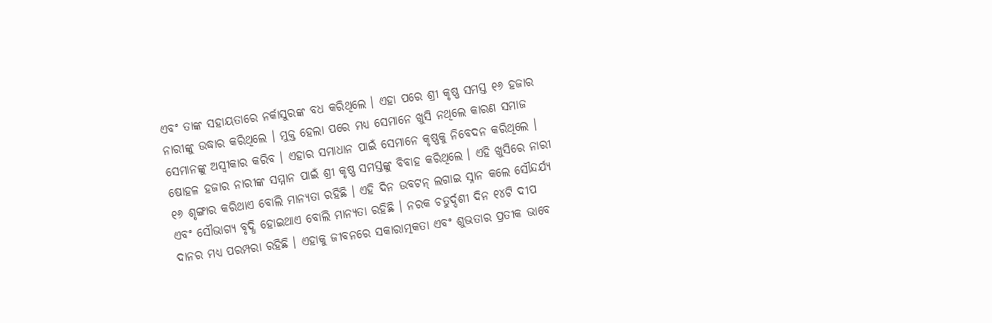ଏବଂ ତାଙ୍କ ସହାୟତାରେ ନର୍କାସୁରଙ୍କ ବଧ କରିଥିଲେ । ଏହା ପରେ ଶ୍ରୀ କୃଷ୍ଣ ସମସ୍ତ ୧୬ ହଜାର ନାରୀଙ୍କୁ ଉଦ୍ଧାର କରିଥିଲେ । ମୁକ୍ତ ହେଲା ପରେ ମଧ୍ୟ ସେମାନେ ଖୁସି ନଥିଲେ କାରଣ ସମାଜ ସେମାନଙ୍କୁ ଅସ୍ୱୀକାର କରିବ । ଏହାର ସମାଧାନ ପାଇଁ ସେମାନେ କୃଷ୍ଣକୁ ନିବେଦନ କରିଥିଲେ । ଷୋହଳ ହଜାର ନାରୀଙ୍କ ସମ୍ମାନ ପାଇଁ ଶ୍ରୀ କୃଷ୍ଣ ସମସ୍ତଙ୍କୁ ବିବାହ କରିଥିଲେ । ଏହି ଖୁସିରେ ନାରୀ ୧୬ ଶୃଙ୍ଗାର କରିଥାଏ ବୋଲି ମାନ୍ୟତା ରହିଛି । ଏହି ଦିନ ଉବଟନ୍ ଲଗାଇ ସ୍ନାନ କଲେ ସୌନ୍ଦର୍ଯ୍ୟ ଏବଂ ସୌଭାଗ୍ୟ ବୃଦ୍ଧି ହୋଇଥାଏ ବୋଲି ମାନ୍ୟତା ରହିଛି । ନରକ ଚତୁର୍ଦ୍ଦଶୀ ଦିନ ୧୪ଟି ଦୀପ ଦାନର ମଧ୍ୟ ପରମ୍ପରା ରହିଛି । ଏହାକୁ ଜୀବନରେ ସକାରାତ୍ମକତା ଏବଂ ଶୁଭତାର ପ୍ରତୀକ ଭାବେ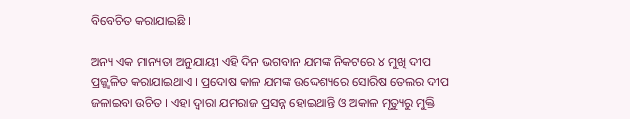ବିବେଚିତ କରାଯାଇଛି ।

ଅନ୍ୟ ଏକ ମାନ୍ୟତା ଅନୁଯାୟୀ ଏହି ଦିନ ଭଗବାନ ଯମଙ୍କ ନିକଟରେ ୪ ମୁଖି ଦୀପ ପ୍ରଜ୍ଜ୍ୱଳିତ କରାଯାଇଥାଏ । ପ୍ରଦୋଷ କାଳ ଯମଙ୍କ ଉଦ୍ଦେଶ୍ୟରେ ସୋରିଷ ତେଲର ଦୀପ ଜଳାଇବା ଉଚିତ । ଏହା ଦ୍ୱାରା ଯମରାଜ ପ୍ରସନ୍ନ ହୋଇଥାନ୍ତି ଓ ଅକାଳ ମୃତ୍ୟୁରୁ ମୁକ୍ତି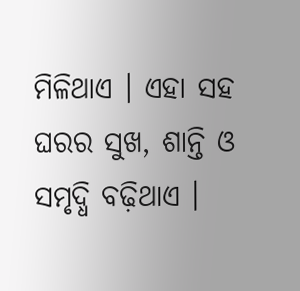ମିଳିଥାଏ । ଏହା ସହ ଘରର ସୁଖ, ଶାନ୍ତି ଓ ସମୃଦ୍ଧି ବଢ଼ିଥାଏ ।